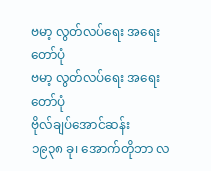ဗမာ့ လွတ်လပ်ရေး အရေးတော်ပုံ
ဗမာ့ လွတ်လပ်ရေး အရေးတော်ပုံ
ဗိုလ်ချပ်အောင်ဆန်း
၁၉၃၈ ခု၊ အောက်တိုဘာ လ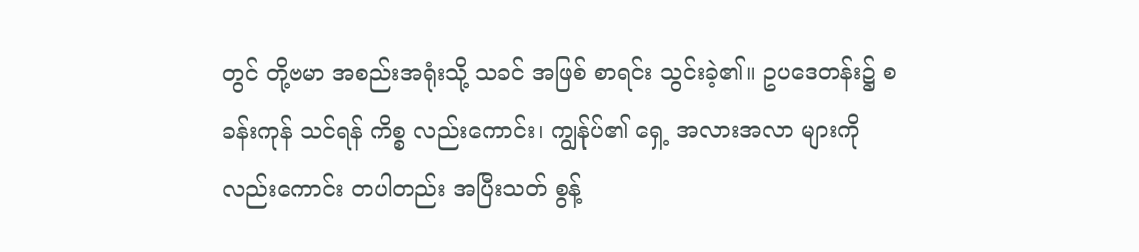တွင် တို့ဗမာ အစည်းအရုံးသို့ သခင် အဖြစ် စာရင်း သွင်းခဲ့၏။ ဥပဒေတန်း၌ စခန်းကုန် သင်ရန် ကိစ္စ လည်းကောင်း၊ ကျွန်ုပ်၏ ရှေ့ အလားအလာ များကို လည်းကောင်း တပါတည်း အပြီးသတ် စွန့်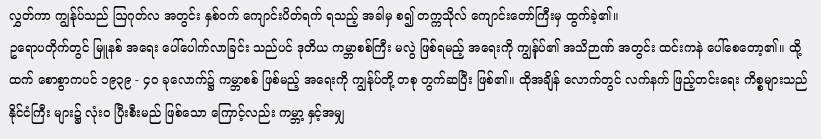လွှတ်ကာ ကျွန်ုပ်သည် ဩဂုတ်လ အတွင်း နှစ်ဝက် ကျောင်းပိတ်ရက် ရသည့် အခါမှ စ၍ တက္ကသိုလ် ကျောင်းတော်ကြီးမှ ထွက်ခဲ့၏။
ဥရောပတိုက်တွင် မြူနစ် အရေး ပေါ်ပေါက်လာခြင်း သည်ပင် ဒုတိယ ကမ္ဘာစစ်ကြီး မလွဲ ဖြစ်ရမည့် အရေးကို ကျွန်ုပ်၏ အသိဉာဏ် အတွင်း ထင်းကနဲ ပေါ်စေတော့၏။ ထို့ထက် စောစွာကပင် ၁၉၃၉ - ၄၀ ခုလောက်၌ ကမ္ဘာစစ် ဖြစ်မည့် အရေးကို ကျွန်ုပ်တို့ တစု တွက်ဆပြီး ဖြစ်၏။ ထိုအချိန် လောက်တွင် လက်နက် ဖြည့်တင်းရေး ကိစ္စများသည် နိုင်ငံကြီး များ၌ လုံးဝ ပြီးစီးမည် ဖြစ်သော ကြောင့်လည်း ကမ္ဘာ့ နှင့်အမျှ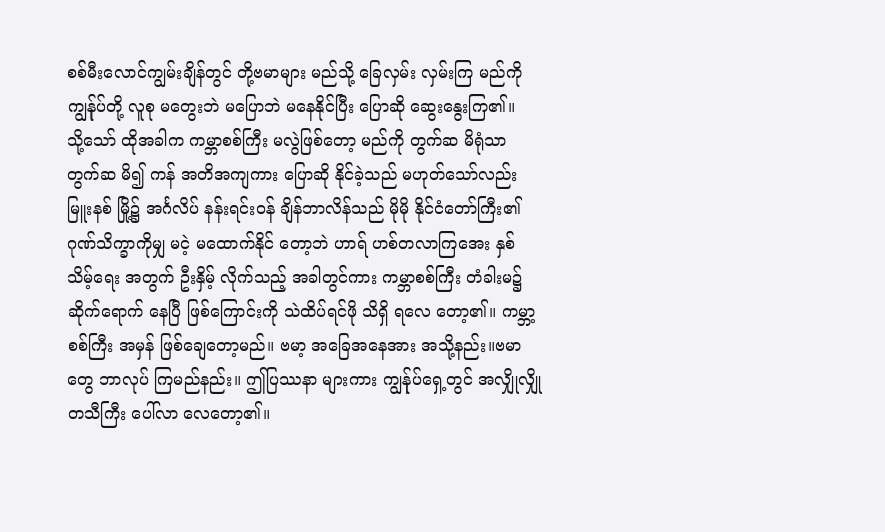စစ်မီးလောင်ကျွမ်းချိန်တွင် တို့ဗမာများ မည်သို့ ခြေလှမ်း လှမ်းကြ မည်ကို ကျွန်ုပ်တို့ လူစု မတွေးဘဲ မပြောဘဲ မနေနိုင်ပြီး ပြောဆို ဆွေးနွေးကြ၏။
သို့သော် ထိုအခါက ကမ္ဘာစစ်ကြီး မလွဲဖြစ်တော့ မည်ကို တွက်ဆ မိရုံသာ တွက်ဆ မိ၍ ကန် အတိအကျကား ပြောဆို နိုင်ခဲ့သည် မဟုတ်သော်လည်း မြူးနစ် မြို့၌ အင်္ဂလိပ် နန်းရင်းဝန် ချိန်ဘာလိန်သည် မိုမို နိုင်ငံတော်ကြီး၏ ဂုဏ်သိက္ခာကိုမျှ မငဲ့ မထောက်နိုင် တော့ဘဲ ဟာရ် ဟစ်တလာကြအေး နှစ်သိမ့်ရေး အတွက် ဦးနှိမ့် လိုက်သည့် အခါတွင်ကား ကမ္ဘာစစ်ကြီး တံခါးမ၌ ဆိုက်ရောက် နေပြီ ဖြစ်ကြောင်းကို သဲထိပ်ရင်ဖို သိရှိ ရလေ တော့၏။ ကမ္ဘာ့ စစ်ကြီး အမှန် ဖြစ်ချေတော့မည်။ ဗမာ့ အခြေအနေအား အသို့နည်း။ဗမာတွေ ဘာလုပ် ကြမည်နည်း။ ဤပြဿနာ များကား ကျွန်ုပ်ရှေ့တွင် အလျှိုလျှို တသီကြီး ပေါ်လာ လေတော့၏။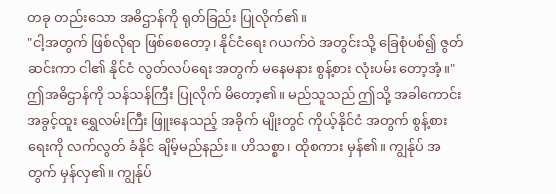တခု တည်းသော အဓိဌာန်ကို ရုတ်ခြည်း ပြုလိုက်၏။
"ငါ့အတွက် ဖြစ်လိုရာ ဖြစ်စေတော့၊ နိုင်ငံရေး ဂယက်ဝဲ အတွင်းသို့ ခြေစုံပစ်၍ ဇွတ်ဆင်းကာ ငါ၏ နိုင်ငံ လွတ်လပ်ရေး အတွက် မနေမနား စွန့်စား လုံးပမ်း တော့အံ့။"
ဤအဓိဌာန်ကို သန်သန်ကြီး ပြုလိုက် မိတော့၏။ မည်သူသည် ဤသို့ အခါကောင်း အခွင့်ထူး ရွှေလမ်းကြီး ဖြူးနေသည့် အခိုက် မျိုးတွင် ကိုယ့်နိုင်ငံ အတွက် စွန့်စားရေးကို လက်လွတ် ခံနိုင် ချိမ့်မည်နည်း။ ဟိသစ္စာ၊ ထိုစကား မှန်၏။ ကျွန်ုပ် အတွက် မှန်လှ၏။ ကျွန်ုပ်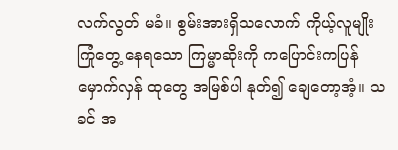လက်လွတ် မခံ။ စွမ်းအားရှိသလောက် ကိုယ့်လူမျိုး ကြုံတွေ့ နေရသော ကြမ္မာဆိုးကို ကပြောင်းကပြန် မှောက်လှန် ထုတွေ အမြစ်ပါ နုတ်၍ ချေတော့အံ့။ သခင် အ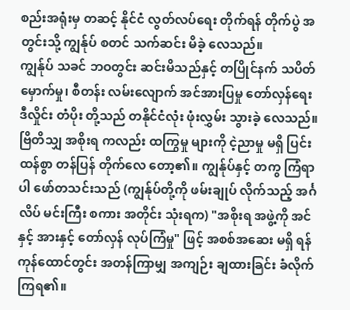စည်းအရုံးမှ တဆင့် နိုင်ငံ လွတ်လပ်ရေး တိုက်ရန် တိုက်ပွဲ အတွင်းသို့ ကျွန်ုပ် စတင် သက်ဆင်း မိခဲ့ လေသည်။
ကျွန်ုပ် သခင် ဘဝတွင်း ဆင်းမိသည်နှင့် တပြိုင်နက် သပိတ်မှောက်မှု၊ စီတန်း လမ်းလျောက် အင်အားပြမှု တော်လှန်ရေး ဒီလှိုင်း တံပိုး တို့သည် တနိုင်ငံလုံး ဖုံးလွှမ်း သွားခဲ့ လေသည်။ ဗြိတိသျှ အစိုးရ ကလည်း ထကြွမှု များကို ငဲ့ညာမှု မရှိ ပြင်းထန်စွာ တန်ပြန် တိုက်လေ တော့၏။ ကျွန်ုပ်နှင့် တကွ ကြံရာပါ ဖော်တသင်းသည် (ကျွန်ုပ်တို့ကို ဖမ်းချုပ် လိုက်သည့် အင်္ဂလိပ် မင်းကြီး စကား အတိုင်း သုံးရက) "အစိုးရ အဖွဲ့ကို အင်နှင့် အားနှင့် တော်လှန် လုပ်ကြံမှု" ဖြင့် အစစ်အဆေး မရှိ ရန်ကုန်ထောင်တွင်း အတန်ကြာမျှ အကျဉ်း ချထားခြင်း ခံလိုက် ကြရ၏။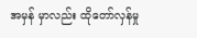အမှန် မှာလည်း ထိုတော်လှန်မှု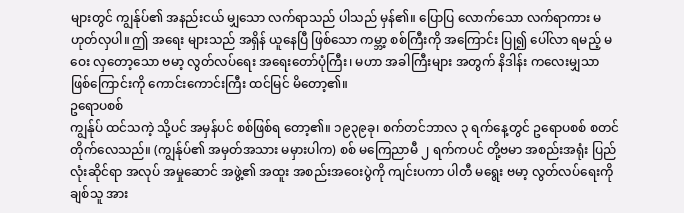များတွင် ကျွန်ုပ်၏ အနည်းငယ် မျှသော လက်ရာသည် ပါသည် မှန်၏။ ပြောပြ လောက်သော လက်ရာကား မဟုတ်လှပါ။ ဤ အရေး များသည် အရှိန် ယူနေပြီ ဖြစ်သော ကမ္ဘာ့ စစ်ကြီးကို အကြောင်း ပြု၍ ပေါ်လာ ရမည့် မဝေး လှတော့သော ဗမာ့ လွတ်လပ်ရေး အရေးတော်ပုံကြီး၊ မဟာ အခါကြီးများ အတွက် နိဒါန်း ကလေးမျှသာ ဖြစ်ကြောင်းကို ကောင်းကောင်းကြီး ထင်မြင် မိတော့၏။
ဥရောပစစ်
ကျွန်ုပ် ထင်သကဲ့ သို့ပင် အမှန်ပင် စစ်ဖြစ်ရ တော့၏။ ၁၉၃၉ခု၊ စက်တင်ဘာလ ၃ ရက်နေ့တွင် ဥရောပစစ် စတင် တိုက်လေသည်။ (ကျွန်ုပ်၏ အမှတ်အသား မမှားပါက) စစ် မကြေညာမီ ၂ ရက်ကပင် တို့ဗမာ အစည်းအရုံး ပြည်လုံးဆိုင်ရာ အလုပ် အမှုဆောင် အဖွဲ့၏ အထူး အစည်းအဝေးပွဲကို ကျင်းပကာ ပါတီ မရွေး ဗမာ့ လွတ်လပ်ရေးကို ချစ်သူ အား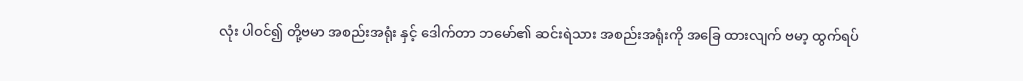လုံး ပါဝင်၍ တို့ဗမာ အစည်းအရုံး နှင့် ဒေါက်တာ ဘမော်၏ ဆင်းရဲသား အစည်းအရုံးကို အခြေ ထားလျက် ဗမာ့ ထွက်ရပ်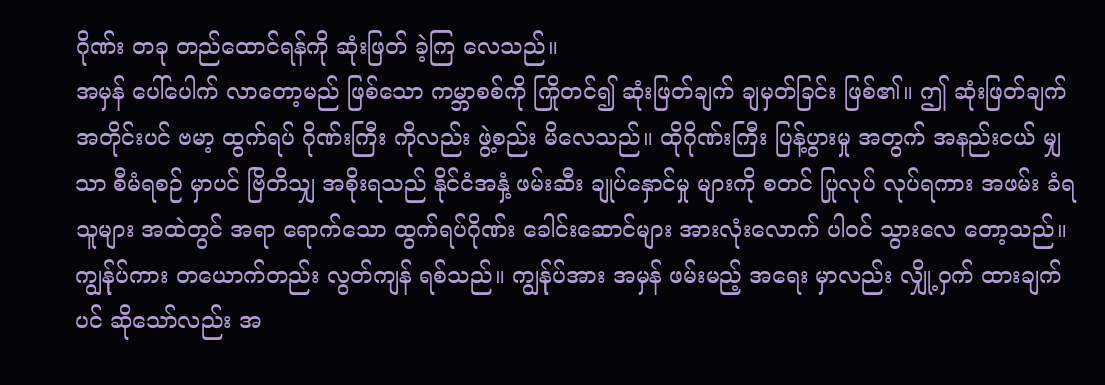ဂိုဏ်း တခု တည်ထောင်ရန်ကို ဆုံးဖြတ် ခဲ့ကြ လေသည်။
အမှန် ပေါ်ပေါက် လာတော့မည် ဖြစ်သော ကမ္ဘာစစ်ကို ကြိုတင်၍ ဆုံးဖြတ်ချက် ချမှတ်ခြင်း ဖြစ်၏။ ဤ ဆုံးဖြတ်ချက် အတိုင်းပင် ဗမာ့ ထွက်ရပ် ဂိုဏ်းကြီး ကိုလည်း ဖွဲ့စည်း မိလေသည်။ ထိုဂိုဏ်းကြီး ပြန့်ပွားမှု အတွက် အနည်းငယ် မျှသာ စီမံရစဉ် မှာပင် ဗြိတိသျှ အစိုးရသည် နိုင်ငံအနှံ့ ဖမ်းဆီး ချုပ်နှောင်မှု များကို စတင် ပြုလုပ် လုပ်ရကား အဖမ်း ခံရသူများ အထဲတွင် အရာ ရောက်သော ထွက်ရပ်ဂိုဏ်း ခေါင်းဆောင်များ အားလုံးလောက် ပါဝင် သွားလေ တော့သည်။
ကျွန်ုပ်ကား တယောက်တည်း လွတ်ကျန် ရစ်သည်။ ကျွန်ုပ်အား အမှန် ဖမ်းမည့် အရေး မှာလည်း လျှို့ဝှက် ထားချက်ပင် ဆိုသော်လည်း အ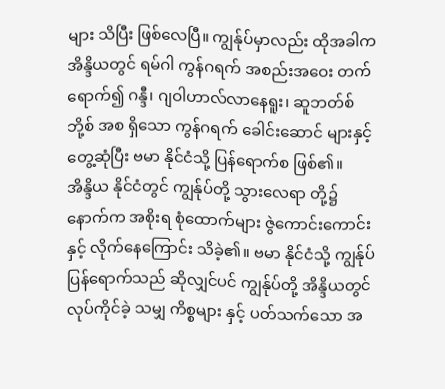များ သိပြီး ဖြစ်လေပြီ။ ကျွန်ုပ်မှာလည်း ထိုအခါက အိန္ဒိယတွင် ရမ်ဂါ ကွန်ဂရက် အစည်းအဝေး တက်ရောက်၍ ဂန္ဒီ၊ ဂျဝါဟာလ်လာနေရူး၊ ဆူဘတ်စ်ဘို့စ် အစ ရှိသော ကွန်ဂရက် ခေါင်းဆောင် များနှင့် တွေ့ဆုံပြီး ဗမာ နိုင်ငံသို့ ပြန်ရောက်စ ဖြစ်၏။
အိန္ဒိယ နိုင်ငံတွင် ကျွန်ုပ်တို့ သွားလေရာ တို့၌ နောက်က အစိုးရ စုံထောက်များ ဇွဲကောင်းကောင်းနှင့် လိုက်နေကြောင်း သိခဲ့၏။ ဗမာ နိုင်ငံသို့ ကျွန်ုပ် ပြန်ရောက်သည် ဆိုလျှင်ပင် ကျွန်ုပ်တို့ အိန္ဒိယတွင် လုပ်ကိုင်ခဲ့ သမျှ ကိစ္စများ နှင့် ပတ်သက်သော အ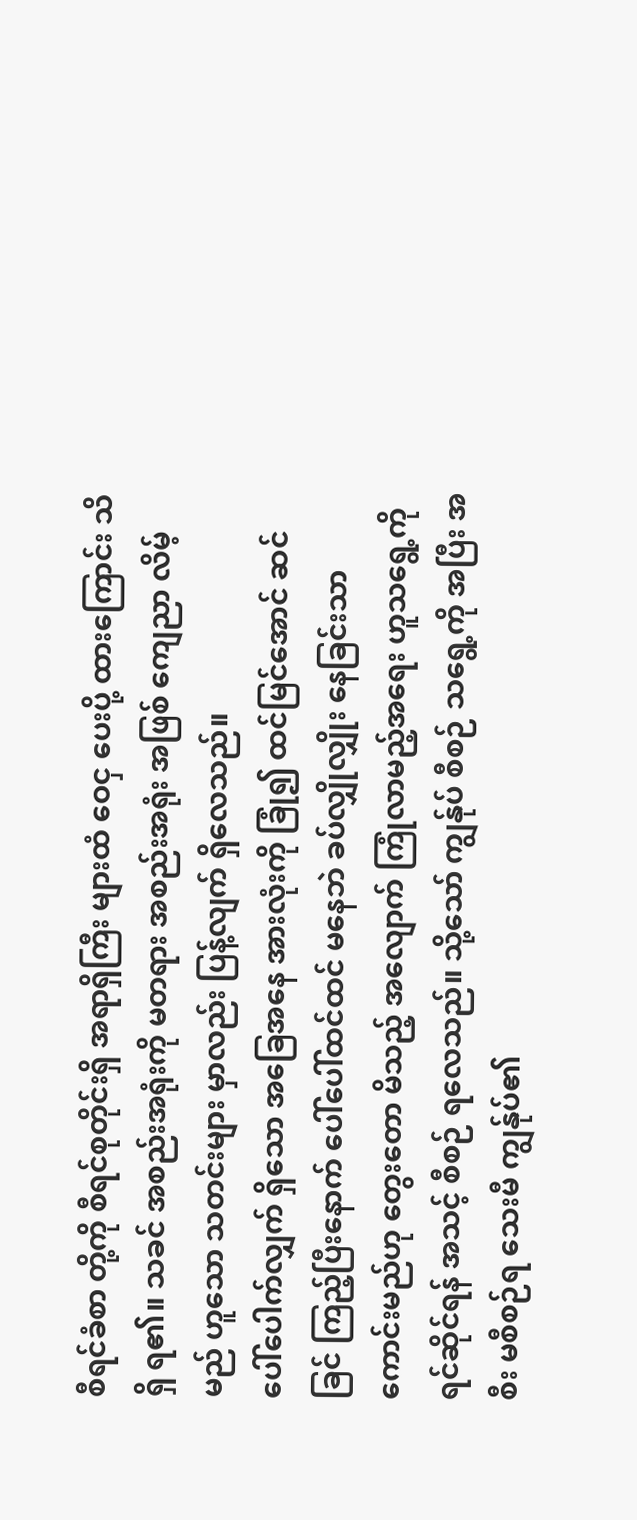စီရင်ခံစာ တို့ကို စီရင်စုတိုင်းရှိ အရာရှိကြီး များထံ ဝေငှ ပေးပို့ ထားကြောင်း သိရှိ ရ၏။ သခင် အစည်းအရုံးကို မတရား အစည်းအရုံး အဖြစ် ကျေညာ လိမ့်မည် ဟူသော သတင်းများ မှာလည်း ပြန့်လျက် ရှိလေသည်။
ပေါ်ပေါက်လျှက် ရှိသော အခြေအနေ အားလုံးကို ခြုံ၍ ထင်မြင်အောင် ဆင်ခြင် ကြည့်ပြီးနောက် ပေါ်ပေါ်ထင်ထင် မနေဘဲ ခပ်လျှိုလျှိုး နေခြင်းသာ ကောင်းမည်ဟု တွေးတော မိသည့် အလျောက် ကြုံလာမည့်အရေး ဟူသရွေ့ကို ရင်ဆိုင်ရန် အသင့် စီစဉ် ရလေသည်။ သို့သော် ကျွန်ုပ် စီစဉ် သရွေ့ကို အပြီး အစီး မစီစဉ်ရ သေးမီ ကျွန်ုပ်၏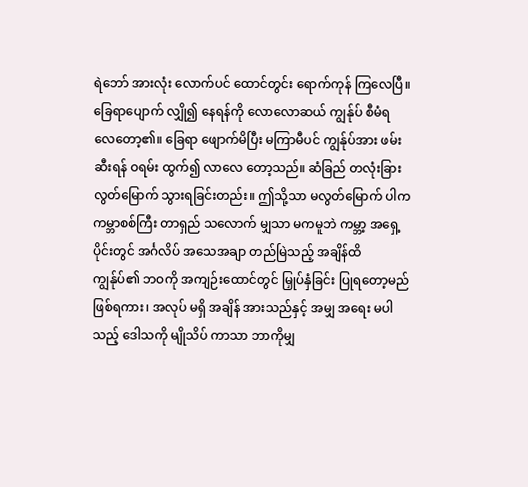ရဲဘော် အားလုံး လောက်ပင် ထောင်တွင်း ရောက်ကုန် ကြလေပြီ။ ခြေရာပျောက် လျှို၍ နေရန်ကို လောလောဆယ် ကျွန်ုပ် စီမံရ လေတော့၏။ ခြေရာ ဖျောက်မိပြီး မကြာမီပင် ကျွန်ုပ်အား ဖမ်းဆီးရန် ဝရမ်း ထွက်၍ လာလေ တော့သည်။ ဆံခြည် တလုံးခြား လွတ်မြောက် သွားရခြင်းတည်း။ ဤသို့သာ မလွတ်မြောက် ပါက ကမ္ဘာစစ်ကြီး တာရှည် သလောက် မျှသာ မကမူဘဲ ကမ္ဘာ့ အရှေ့ပိုင်းတွင် အင်္ဂလိပ် အသေအချာ တည်မြဲသည့် အချိန်ထိ ကျွန်ုပ်၏ ဘဝကို အကျဉ်းထောင်တွင် မြှုပ်နှံခြင်း ပြုရတော့မည် ဖြစ်ရကား၊ အလုပ် မရှိ အချိန် အားသည်နှင့် အမျှ အရေး မပါသည့် ဒေါသကို မျိုသိပ် ကာသာ ဘာကိုမျှ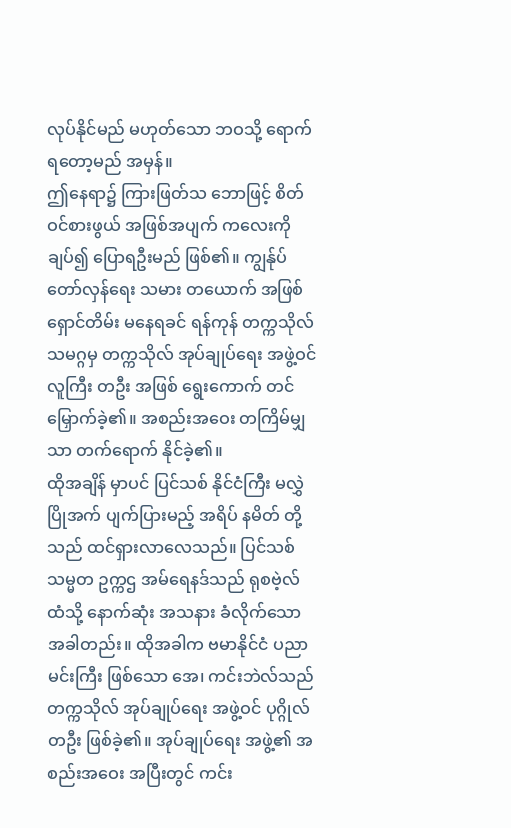လုပ်နိုင်မည် မဟုတ်သော ဘဝသို့ ရောက်ရတော့မည် အမှန်။
ဤနေရာ၌ ကြားဖြတ်သ ဘောဖြင့် စိတ်ဝင်စားဖွယ် အဖြစ်အပျက် ကလေးကို ချပ်၍ ပြောရဦးမည် ဖြစ်၏။ ကျွန်ုပ် တော်လှန်ရေး သမား တယောက် အဖြစ် ရှောင်တိမ်း မနေရခင် ရန်ကုန် တက္ကသိုလ် သမဂ္ဂမှ တက္ကသိုလ် အုပ်ချုပ်ရေး အဖွဲ့ဝင် လူကြီး တဦး အဖြစ် ရွေးကောက် တင်မြှောက်ခဲ့၏။ အစည်းအဝေး တကြိမ်မျှသာ တက်ရောက် နိုင်ခဲ့၏။
ထိုအချိန် မှာပင် ပြင်သစ် နိုင်ငံကြီး မလွှဲ ပြိုအက် ပျက်ပြားမည့် အရိပ် နမိတ် တို့သည် ထင်ရှားလာလေသည်။ ပြင်သစ် သမ္မတ ဥက္ကဌ အမ်ရေနဒ်သည် ရုစဗဲ့လ် ထံသို့ နောက်ဆုံး အသနား ခံလိုက်သော အခါတည်း။ ထိုအခါက ဗမာနိုင်ငံ ပညာမင်းကြီး ဖြစ်သော အေ၊ ကင်းဘဲလ်သည် တက္ကသိုလ် အုပ်ချုပ်ရေး အဖွဲ့ဝင် ပုဂ္ဂိုလ် တဦး ဖြစ်ခဲ့၏။ အုပ်ချုပ်ရေး အဖွဲ့၏ အစည်းအဝေး အပြီးတွင် ကင်း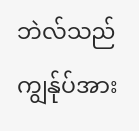ဘဲလ်သည် ကျွန်ုပ်အား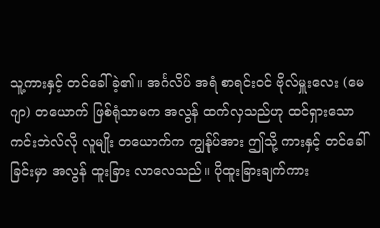သူ့ကားနှင့် တင်ခေါ်ခဲ့၏။ အင်္ဂလိပ် အရံ စာရင်းဝင် ဗိုလ်မှူးလေး (မေဂျာ) တယောက် ဖြစ်ရုံသာမက အလွန် ထက်လှသည်ဟု ထင်ရှားသော ကင်းဘဲလ်လို လူမျိုး တယောက်က ကျွန်ုပ်အား ဤသို့ ကားနှင့် တင်ခေါ်ခြင်းမှာ အလွန် ထူးခြား လာလေသည်။ ပိုထူးခြားချက်ကား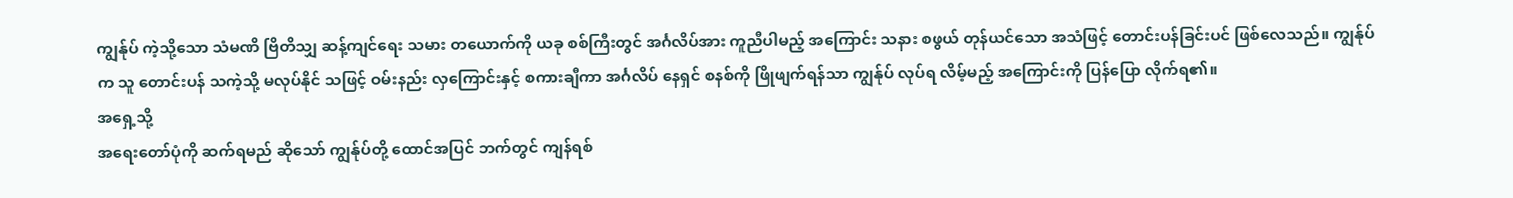ကျွန်ုပ် ကဲ့သို့သော သံမဏိ ဗြိတိသျှ ဆန့်ကျင်ရေး သမား တယောက်ကို ယခု စစ်ကြီးတွင် အင်္ဂလိပ်အား ကူညီပါမည့် အကြောင်း သနား စဖွယ် တုန်ယင်သော အသံဖြင့် တောင်းပန်ခြင်းပင် ဖြစ်လေသည်။ ကျွန်ုပ်က သူ တောင်းပန် သကဲ့သို့ မလုပ်နိုင် သဖြင့် ဝမ်းနည်း လှကြောင်းနှင့် စကားချီကာ အင်္ဂလိပ် နေရှင် စနစ်ကို ဖြိုဖျက်ရန်သာ ကျွန်ုပ် လုပ်ရ လိမ့်မည့် အကြောင်းကို ပြန်ပြော လိုက်ရ၏။
အရှေ့သို့
အရေးတော်ပုံကို ဆက်ရမည် ဆိုသော် ကျွန်ုပ်တို့ ထောင်အပြင် ဘက်တွင် ကျန်ရစ်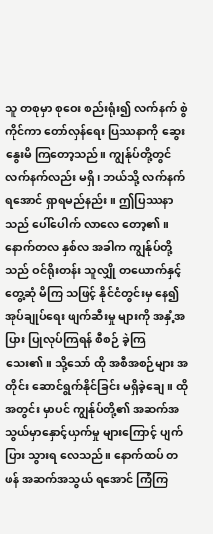သူ တစုမှာ စုဝေး စည်းရုံး၍ လက်နက် စွဲကိုင်ကာ တော်လှန်ရေး ပြဿနာကို ဆွေးနွေးမိ ကြတော့သည်။ ကျွန်ုပ်တို့တွင် လက်နက်လည်း မရှိ၊ ဘယ်သို့ လက်နက် ရအောင် ရှာရမည်နည်း။ ဤပြဿနာသည် ပေါ်ပေါက် လာလေ တော့၏။
နောက်တလ နှစ်လ အခါက ကျွန်ုပ်တို့သည် ဝင်ရိုးတန်း သူလျှို တယောက်နှင့် တွေ့ဆုံ မိကြ သဖြင့် နိုင်ငံတွင်းမှ နေ၍ အုပ်ချုပ်ရေး ဖျက်ဆီးမှု များကို အနှံ့အပြား ပြုလုပ်ကြရန် စီစဉ် ခဲ့ကြ သေး၏။ သို့သော် ထို အစီအစဉ်များ အတိုင်း ဆောင်ရွက်နိုင်ခြင်း မရှိခဲ့ချေ။ ထိုအတွင်း မှာပင် ကျွန်ုပ်တို့၏ အဆက်အသွယ်မှာနှောင့်ယှက်မှု များကြောင့် ပျက်ပြား သွားရ လေသည်။ နောက်ထပ် တဖန် အဆက်အသွယ် ရအောင် ကြံကြ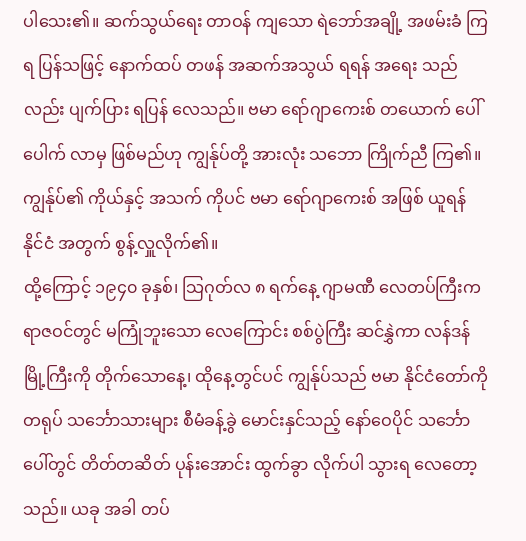ပါသေး၏။ ဆက်သွယ်ရေး တာဝန် ကျသော ရဲဘော်အချို့ အဖမ်းခံ ကြရ ပြန်သဖြင့် နောက်ထပ် တဖန် အဆက်အသွယ် ရရန် အရေး သည်လည်း ပျက်ပြား ရပြန် လေသည်။ ဗမာ ရော်ဂျာကေးစ် တယောက် ပေါ်ပေါက် လာမှ ဖြစ်မည်ဟု ကျွန်ုပ်တို့ အားလုံး သဘော ကြိုက်ညီ ကြ၏။ ကျွန်ုပ်၏ ကိုယ်နှင့် အသက် ကိုပင် ဗမာ ရော်ဂျာကေးစ် အဖြစ် ယူရန် နိုင်ငံ အတွက် စွန့်လှူလိုက်၏။
ထို့ကြောင့် ၁၉၄၀ ခုနှစ်၊ သြဂုတ်လ ၈ ရက်နေ့ ဂျာမဏီ လေတပ်ကြီးက ရာဇဝင်တွင် မကြုံဘူးသော လေကြောင်း စစ်ပွဲကြီး ဆင်နွှဲကာ လန်ဒန် မြို့ကြီးကို တိုက်သောနေ့၊ ထိုနေ့တွင်ပင် ကျွန်ုပ်သည် ဗမာ နိုင်ငံတော်ကို တရုပ် သင်္ဘောသားများ စီမံခန့်ခွဲ မောင်းနှင်သည့် နော်ဝေပိုင် သင်္ဘောပေါ်တွင် တိတ်တဆိတ် ပုန်းအောင်း ထွက်ခွာ လိုက်ပါ သွားရ လေတော့သည်။ ယခု အခါ တပ်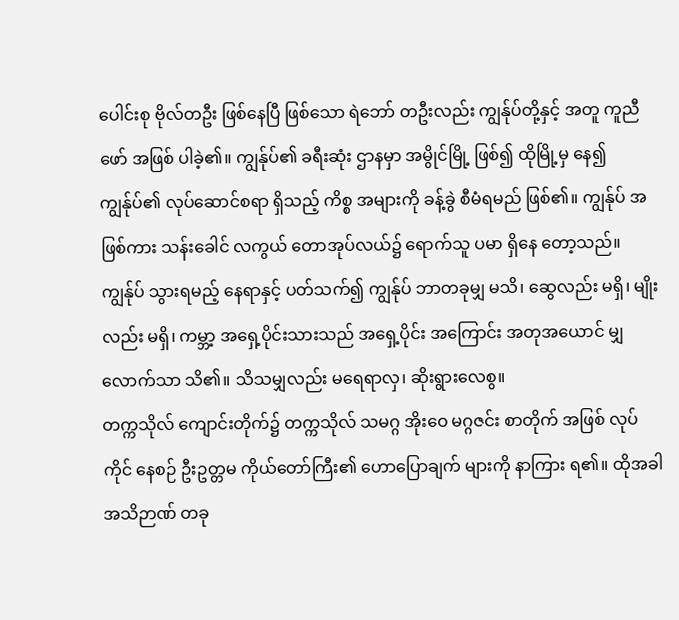ပေါင်းစု ဗိုလ်တဦး ဖြစ်နေပြီ ဖြစ်သော ရဲဘော် တဦးလည်း ကျွန်ုပ်တို့နှင့် အတူ ကူညီဖော် အဖြစ် ပါခဲ့၏။ ကျွန်ုပ်၏ ခရီးဆုံး ဌာနမှာ အမွိုင်မြို့ ဖြစ်၍ ထိုမြို့မှ နေ၍ ကျွန်ုပ်၏ လုပ်ဆောင်စရာ ရှိသည့် ကိစ္စ အများကို ခန့်ခွဲ စီမံရမည် ဖြစ်၏။ ကျွန်ုပ် အဖြစ်ကား သန်းခေါင် လကွယ် တောအုပ်လယ်၌ ရောက်သူ ပမာ ရှိနေ တော့သည်။ ကျွန်ုပ် သွားရမည့် နေရာနှင့် ပတ်သက်၍ ကျွန်ုပ် ဘာတခုမျှ မသိ၊ ဆွေလည်း မရှိ၊ မျိုးလည်း မရှိ၊ ကမ္ဘာ့ အရှေ့ပိုင်းသားသည် အရှေ့ပိုင်း အကြောင်း အတုအယောင် မျှလောက်သာ သိ၏။ သိသမျှလည်း မရေရာလှ၊ ဆိုးရွားလေစွ။
တက္ကသိုလ် ကျောင်းတိုက်၌ တက္ကသိုလ် သမဂ္ဂ အိုးဝေ မဂ္ဂဇင်း စာတိုက် အဖြစ် လုပ်ကိုင် နေစဉ် ဦးဥတ္တမ ကိုယ်တော်ကြီး၏ ဟောပြောချက် များကို နာကြား ရ၏။ ထိုအခါ အသိဉာဏ် တခု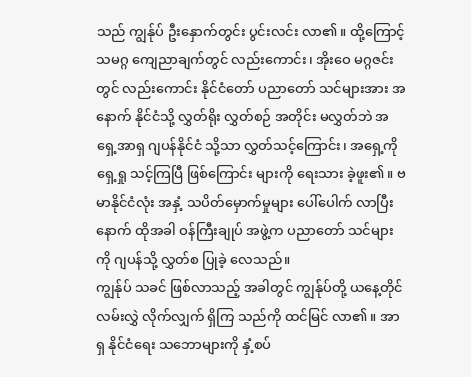သည် ကျွန်ုပ် ဦးနှောက်တွင်း ပွင်းလင်း လာ၏။ ထို့ကြောင့် သမဂ္ဂ ကျေညာချက်တွင် လည်းကောင်း၊ အိုးဝေ မဂ္ဂဇင်းတွင် လည်းကောင်း နိုင်ငံတော် ပညာတော် သင်များအား အနောက် နိုင်ငံသို့ လွှတ်ရိုး လွှတ်စဉ် အတိုင်း မလွှတ်ဘဲ အရှေ့အာရှ ဂျပန်နိုင်ငံ သို့သာ လွှတ်သင့်ကြောင်း၊ အရှေ့ကို ရှေ့ရှု သင့်ကြပြီ ဖြစ်ကြောင်း များကို ရေးသား ခဲ့ဖူး၏။ ဗမာနိုင်ငံလုံး အနှံ့ သပိတ်မှောက်မှုများ ပေါ်ပေါက် လာပြီးနောက် ထိုအခါ ဝန်ကြီးချုပ် အဖွဲ့က ပညာတော် သင်များကို ဂျပန်သို့ လွှတ်စ ပြုခဲ့ လေသည်။
ကျွန်ုပ် သခင် ဖြစ်လာသည့် အခါတွင် ကျွန်ုပ်တို့ ယနေ့တိုင် လမ်းလွှဲ လိုက်လျှက် ရှိကြ သည်ကို ထင်မြင် လာ၏။ အာရှ နိုင်ငံရေး သဘောများကို နှံ့စပ်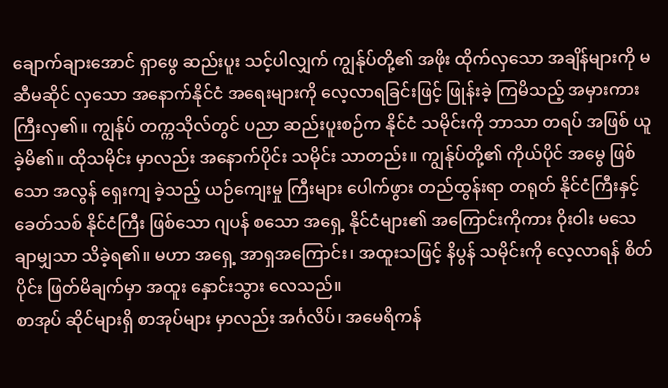ချောက်ချားအောင် ရှာဖွေ ဆည်းပူး သင့်ပါလျှက် ကျွန်ုပ်တို့၏ အဖိုး ထိုက်လှသော အချိန်များကို မဆီမဆိုင် လှသော အနောက်နိုင်ငံ အရေးများကို လေ့လာရခြင်းဖြင့် ဖြုန်းခဲ့ ကြမိသည့် အမှားကား ကြီးလှ၏။ ကျွန်ုပ် တက္ကသိုလ်တွင် ပညာ ဆည်းပူးစဉ်က နိုင်ငံ သမိုင်းကို ဘာသာ တရပ် အဖြစ် ယူခဲ့မိ၏။ ထိုသမိုင်း မှာလည်း အနောက်ပိုင်း သမိုင်း သာတည်း။ ကျွန်ုပ်တို့၏ ကိုယ်ပိုင် အမွေ ဖြစ်သော အလွန် ရှေးကျ ခဲ့သည့် ယဉ်ကျေးမှု ကြီးများ ပေါက်ဖွား တည်ထွန်းရာ တရုတ် နိုင်ငံကြီးနှင့် ခေတ်သစ် နိုင်ငံကြီး ဖြစ်သော ဂျပန် စသော အရှေ့ နိုင်ငံများ၏ အကြောင်းကိုကား ဝိုးဝါး မသေချာမျှသာ သိခဲ့ရ၏။ မဟာ အရှေ့ အာရှအကြောင်း၊ အထူးသဖြင့် နိပွန် သမိုင်းကို လေ့လာရန် စိတ်ပိုင်း ဖြတ်မိချက်မှာ အထူး နှောင်းသွား လေသည်။
စာအုပ် ဆိုင်များရှိ စာအုပ်များ မှာလည်း အင်္ဂလိပ်၊ အမေရိကန်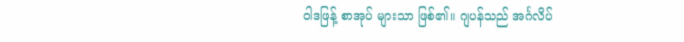ဝါဒဖြန့် စာအုပ် များသာ ဖြစ်၏။ ဂျပန်သည် အင်္ဂလိပ်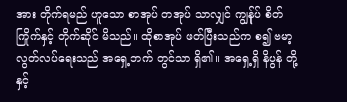အား တိုက်ရမည် ဟူသော စာအုပ် တအုပ် သာလျှင် ကျွန်ုပ် စိတ်ကြိုက်နှင့် တိုက်ဆိုင် မိသည်။ ထိုစာအုပ် ဖတ်ပြီးသည်က စ၍ ဗမာ့ လွတ်လပ်ရေးသည် အရှေ့ဘက် တွင်သာ ရှိ၏။ အရှေ့ရှိ နိပွန် တို့နှင့်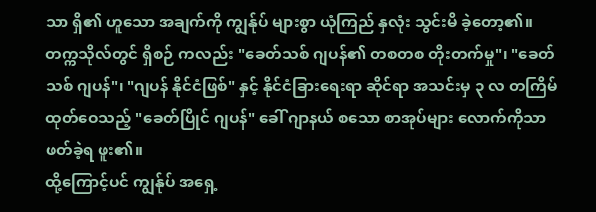သာ ရှိ၏ ဟူသော အချက်ကို ကျွန်ုပ် များစွာ ယုံကြည် နှလုံး သွင်းမိ ခဲ့တော့၏။ တက္ကသိုလ်တွင် ရှိစဉ် ကလည်း "ခေတ်သစ် ဂျပန်၏ တစတစ တိုးတက်မှု"၊ "ခေတ်သစ် ဂျပန်"၊ "ဂျပန် နိုင်ငံဖြစ်" နှင့် နိုင်ငံခြားရေးရာ ဆိုင်ရာ အသင်းမှ ၃ လ တကြိမ် ထုတ်ဝေသည့် "ခေတ်ပြိုင် ဂျပန်" ခေါ် ဂျာနယ် စသော စာအုပ်များ လောက်ကိုသာ ဖတ်ခဲ့ရ ဖူး၏။
ထို့ကြောင့်ပင် ကျွန်ုပ် အရှေ့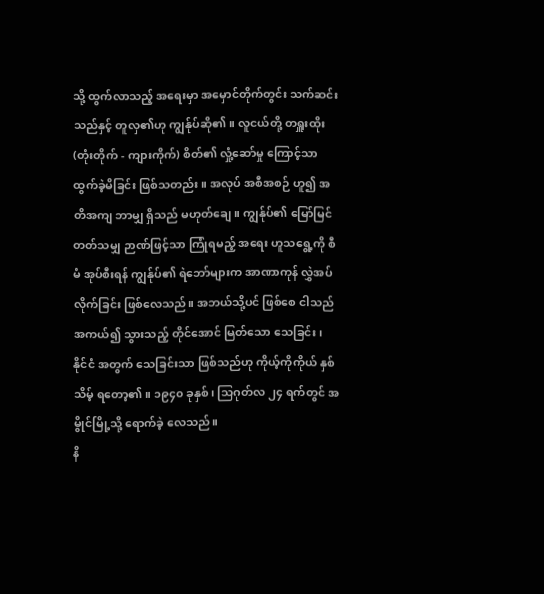သို့ ထွက်လာသည့် အရေးမှာ အမှောင်တိုက်တွင်း သက်ဆင်း သည်နှင့် တူလှ၏ဟု ကျွန်ုပ်ဆို၏။ လူငယ်တို့ တရှူးထိုး (တုံးတိုက် - ကျားကိုက်) စိတ်၏ လှုံ့ဆော်မှု ကြောင့်သာ ထွက်ခဲ့မိခြင်း ဖြစ်သတည်း။ အလုပ် အစီအစဉ် ဟူ၍ အတိအကျ ဘာမျှ ရှိသည် မဟုတ်ချေ။ ကျွန်ုပ်၏ မြော်မြင် တတ်သမျှ ဉာဏ်ဖြင့်သာ ကြုံရမည့် အရေး ဟူသရွေ့ကို စီမံ အုပ်စီးရန် ကျွန်ုပ်၏ ရဲဘော်များက အာဏာကုန် လွှဲအပ် လိုက်ခြင်း ဖြစ်လေသည်။ အဘယ်သို့ပင် ဖြစ်စေ ငါသည် အကယ်၍ သွားသည့် တိုင်အောင် မြတ်သော သေခြင်း၊ နိုင်ငံ အတွက် သေခြင်းသာ ဖြစ်သည်ဟု ကိုယ့်ကိုကိုယ် နှစ်သိမ့် ရတော့၏။ ၁၉၄၀ ခုနှစ်၊ သြဂုတ်လ ၂၄ ရက်တွင် အမွိုင်မြို့သို့ ရောက်ခဲ့ လေသည်။
နိ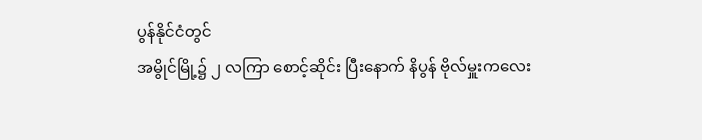ပွန်နိုင်ငံတွင်
အမွိုင်မြို့၌ ၂ လကြာ စောင့်ဆိုင်း ပြီးနောက် နိပွန် ဗိုလ်မှူးကလေး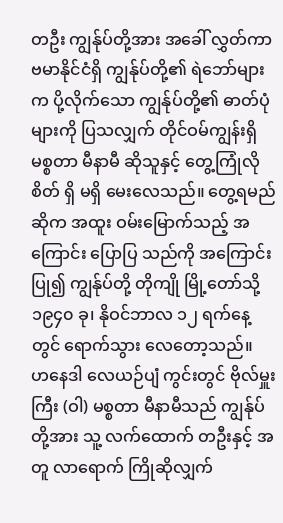တဦး ကျွန်ုပ်တို့အား အခေါ် လွှတ်ကာ ဗမာနိုင်ငံရှိ ကျွန်ုပ်တို့၏ ရဲဘော်များက ပို့လိုက်သော ကျွန်ုပ်တို့၏ ဓာတ်ပုံ များကို ပြသလျှက် တိုင်ဝမ်ကျွန်းရှိ မစ္စတာ မီနာမီ ဆိုသူနှင့် တွေ့ကြုံလိုစိတ် ရှိ မရှိ မေးလေသည်။ တွေ့ရမည် ဆိုက အထူး ဝမ်းမြောက်သည့် အကြောင်း ပြောပြ သည်ကို အကြောင်း ပြု၍ ကျွန်ုပ်တို့ တိုကျို မြို့တော်သို့ ၁၉၄၀ ခု၊ နိုဝင်ဘာလ ၁၂ ရက်နေ့တွင် ရောက်သွား လေတော့သည်။
ဟနေဒါ လေယဉ်ပျံ ကွင်းတွင် ဗိုလ်မှူးကြီး (ဝါ) မစ္စတာ မီနာမီသည် ကျွန်ုပ်တို့အား သူ့ လက်ထောက် တဦးနှင့် အတူ လာရောက် ကြိုဆိုလျှက်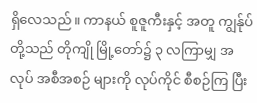ရှိလေသည်။ ကာနယ် စူဇူကီးနှင့် အတူ ကျွန်ုပ်တို့သည် တိုကျို မြို့တော်၌ ၃ လကြာမျှ အလုပ် အစီအစဉ် များကို လုပ်ကိုင် စီစဉ်ကြ ပြီး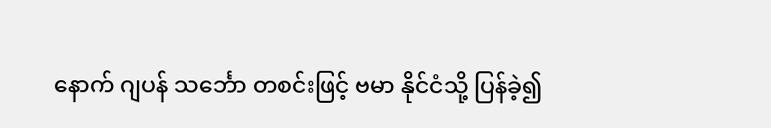နောက် ဂျပန် သင်္ဘော တစင်းဖြင့် ဗမာ နိုင်ငံသို့ ပြန်ခဲ့၍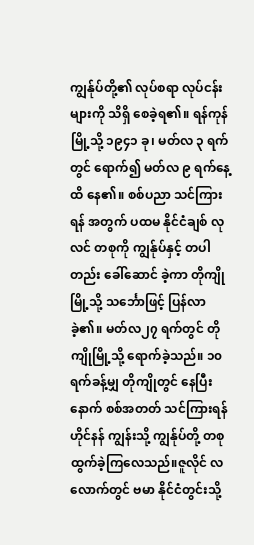ကျွန်ုပ်တို့၏ လုပ်စရာ လုပ်ငန်းများကို သိရှိ စေခဲ့ရ၏။ ရန်ကုန်မြို့သို့ ၁၉၄၁ ခု၊ မတ်လ ၃ ရက်တွင် ရောက်၍ မတ်လ ၉ ရက်နေ့ထိ နေ၏။ စစ်ပညာ သင်ကြားရန် အတွက် ပထမ နိုင်ငံချစ် လုလင် တစုကို ကျွန်ုပ်နှင့် တပါတည်း ခေါ်ဆောင် ခဲ့ကာ တိုကျိုမြို့သို့ သင်္ဘောဖြင့် ပြန်လာ ခဲ့၏။ မတ်လ၂၇ ရက်တွင် တိုကျိုမြို့သို့ ရောက်ခဲ့သည်။ ၁၀ ရက်ခန့်မျှ တိုကျိုတွင် နေပြီးနောက် စစ်အတတ် သင်ကြားရန် ဟိုင်နန် ကျွန်းသို့ ကျွန်ုပ်တို့ တစု ထွက်ခဲ့ကြလေသည်။ဇူလိုင် လလောက်တွင် ဗမာ နိုင်ငံတွင်းသို့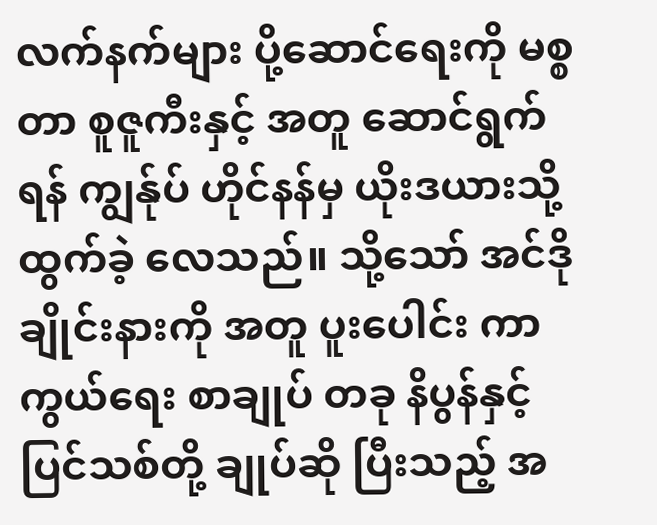လက်နက်များ ပို့ဆောင်ရေးကို မစ္စတာ စူဇူကီးနှင့် အတူ ဆောင်ရွက်ရန် ကျွန်ုပ် ဟိုင်နန်မှ ယိုးဒယားသို့ ထွက်ခဲ့ လေသည်။ သို့သော် အင်ဒိုချိုင်းနားကို အတူ ပူးပေါင်း ကာကွယ်ရေး စာချုပ် တခု နိပွန်နှင့် ပြင်သစ်တို့ ချုပ်ဆို ပြီးသည့် အ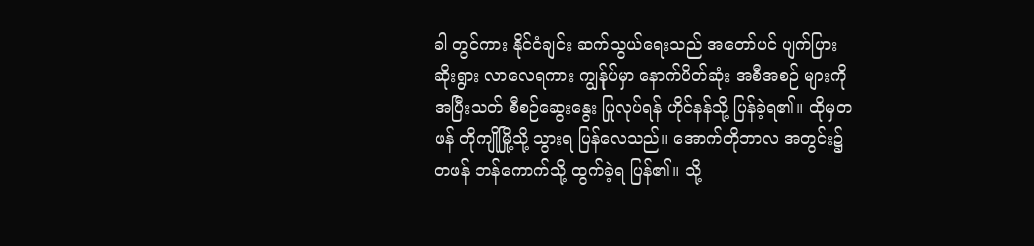ခါ တွင်ကား နိုင်ငံချင်း ဆက်သွယ်ရေးသည် အတော်ပင် ပျက်ပြား ဆိုးရွား လာလေရကား ကျွန်ုပ်မှာ နောက်ပိတ်ဆုံး အစီအစဉ် များကို အပြီးသတ် စီစဉ်ဆွေးနွေး ပြုလုပ်ရန် ဟိုင်နန်သို့ ပြန်ခဲ့ရ၏။ ထိုမှတဖန် တိုကျိုမြို့သို့ သွားရ ပြန်လေသည်။ အောက်တိုဘာလ အတွင်း၌ တဖန် ဘန်ကောက်သို့ ထွက်ခဲ့ရ ပြန်၏။ သို့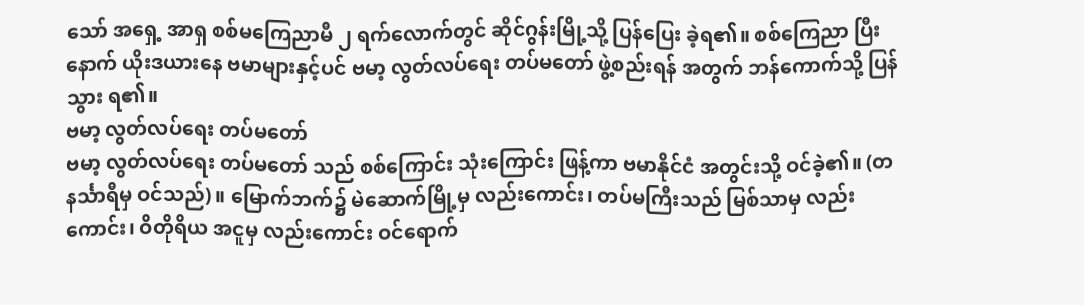သော် အရှေ့ အာရှ စစ်မကြေညာမီ ၂ ရက်လောက်တွင် ဆိုင်ဂွန်းမြို့သို့ ပြန်ပြေး ခဲ့ရ၏။ စစ်ကြေညာ ပြီးနောက် ယိုးဒယားနေ ဗမာများနှင့်ပင် ဗမာ့ လွတ်လပ်ရေး တပ်မတော် ဖွဲ့စည်းရန် အတွက် ဘန်ကောက်သို့ ပြန်သွား ရ၏။
ဗမာ့ လွတ်လပ်ရေး တပ်မတော်
ဗမာ့ လွတ်လပ်ရေး တပ်မတော် သည် စစ်ကြောင်း သုံးကြောင်း ဖြန့်ကာ ဗမာနိုင်ငံ အတွင်းသို့ ဝင်ခဲ့၏။ (တနင်္သာရီမှ ဝင်သည်)။ မြောက်ဘက်၌ မဲဆောက်မြို့မှ လည်းကောင်း၊ တပ်မကြီးသည် မြစ်သာမှ လည်းကောင်း၊ ဝိတိုရိယ အငူမှ လည်းကောင်း ဝင်ရောက်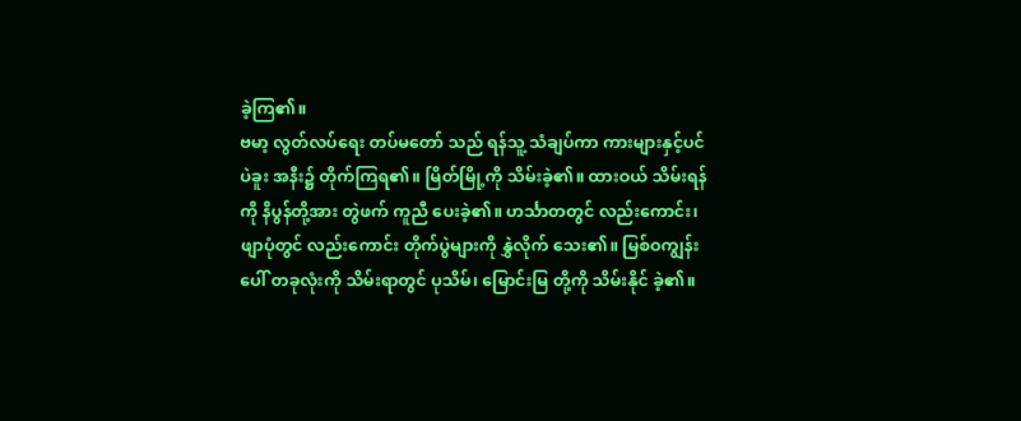ခဲ့ကြ၏။
ဗမာ့ လွတ်လပ်ရေး တပ်မတော် သည် ရန်သူ့ သံချပ်ကာ ကားများနှင့်ပင် ပဲခူး အနီး၌ တိုက်ကြရ၏။ မြိတ်မြို့ကို သိမ်းခဲ့၏။ ထားဝယ် သိမ်းရန်ကို နိပွန်တို့အား တွဲဖက် ကူညီ ပေးခဲ့၏။ ဟင်္သာတတွင် လည်းကောင်း၊ ဖျာပုံတွင် လည်းကောင်း တိုက်ပွဲများကို နွှဲလိုက် သေး၏။ မြစ်ဝကျွန်းပေါ် တခုလုံးကို သိမ်းရာတွင် ပုသိမ်၊ မြောင်းမြ တို့ကို သိမ်းနိုင် ခဲ့၏။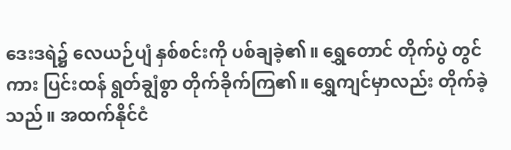ဒေးဒရဲ၌ လေယဉ်ပျံ နှစ်စင်းကို ပစ်ချခဲ့၏။ ရွှေတောင် တိုက်ပွဲ တွင်ကား ပြင်းထန် ရွတ်ချွံစွာ တိုက်ခိုက်ကြ၏။ ရွှေကျင်မှာလည်း တိုက်ခဲ့သည်။ အထက်နိုင်ငံ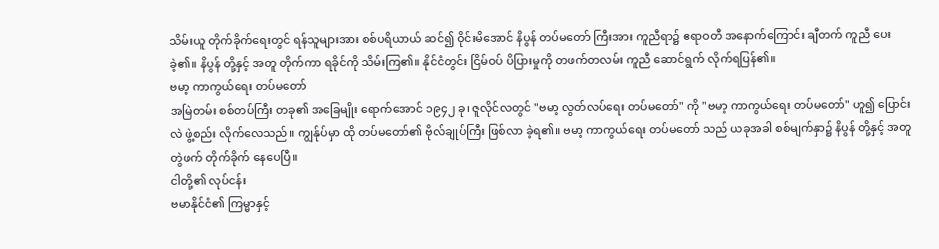သိမ်းယူ တိုက်ခိုက်ရေးတွင် ရန်သူများအား စစ်ပရိယာယ် ဆင်၍ ဝိုင်းမိအောင် နိပွန် တပ်မတော် ကြီးအား ကူညီရာ၌ ဧရာဝတီ အနောက်ကြောင်း ချီတက် ကူညီ ပေးခဲ့၏။ နိပွန် တို့နှင့် အတူ တိုက်ကာ ရခိုင်ကို သိမ်းကြ၏။ နိုင်ငံတွင်း ငြိမ်ဝပ် ပိပြားမှုကို တဖက်တလမ်း ကူညီ ဆောင်ရွက် လိုက်ရပြန်၏။
ဗမာ့ ကာကွယ်ရေး တပ်မတော်
အမြဲတမ်း စစ်တပ်ကြီး တခု၏ အခြေမျိုး ရောက်အောင် ၁၉၄၂ ခု၊ ဇူလိုင်လတွင် "ဗမာ့ လွတ်လပ်ရေး တပ်မတော်" ကို "ဗမာ့ ကာကွယ်ရေး တပ်မတော်" ဟူ၍ ပြောင်းလဲ ဖွဲ့စည်း လိုက်လေသည်။ ကျွန်ုပ်မှာ ထို တပ်မတော်၏ ဗိုလ်ချုပ်ကြီး ဖြစ်လာ ခဲ့ရ၏။ ဗမာ့ ကာကွယ်ရေး တပ်မတော် သည် ယခုအခါ စစ်မျက်နှာ၌ နိပွန် တို့နှင့် အတူ တွဲဖက် တိုက်ခိုက် နေပေပြီ။
ငါတို့၏ လုပ်ငန်း
ဗမာနိုင်ငံ၏ ကြမ္မာနှင့်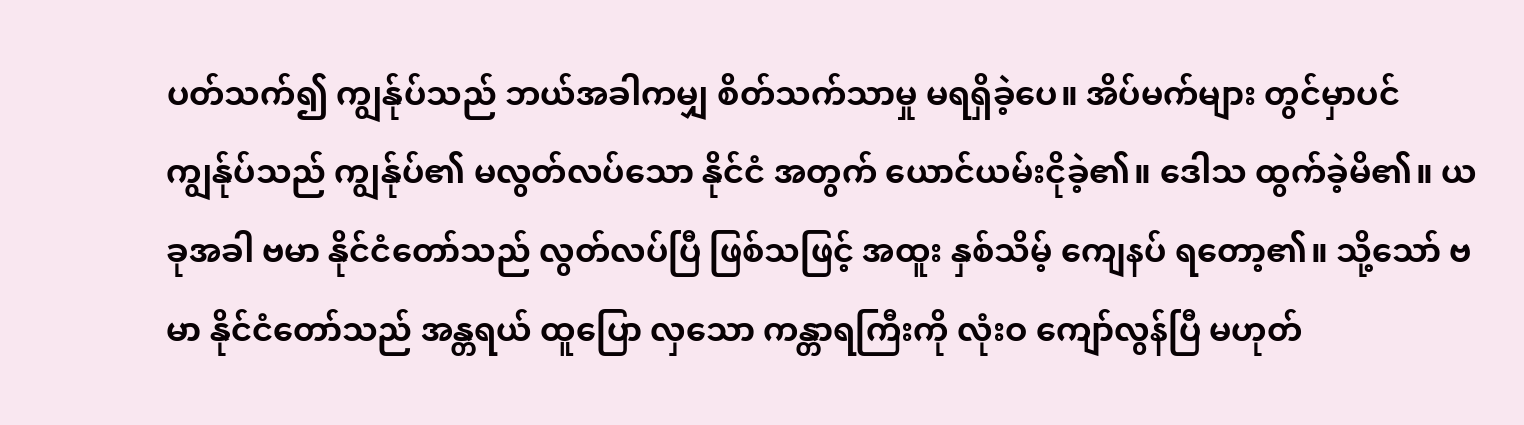ပတ်သက်၍ ကျွန်ုပ်သည် ဘယ်အခါကမျှ စိတ်သက်သာမှု မရရှိခဲ့ပေ။ အိပ်မက်များ တွင်မှာပင် ကျွန်ုပ်သည် ကျွန်ုပ်၏ မလွတ်လပ်သော နိုင်ငံ အတွက် ယောင်ယမ်းငိုခဲ့၏။ ဒေါသ ထွက်ခဲ့မိ၏။ ယခုအခါ ဗမာ နိုင်ငံတော်သည် လွတ်လပ်ပြီ ဖြစ်သဖြင့် အထူး နှစ်သိမ့် ကျေနပ် ရတော့၏။ သို့သော် ဗမာ နိုင်ငံတော်သည် အန္တရယ် ထူပြော လှသော ကန္တာရကြီးကို လုံးဝ ကျော်လွန်ပြီ မဟုတ်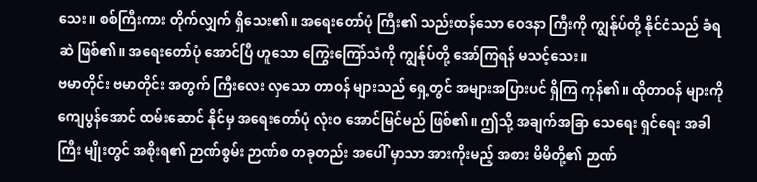သေး။ စစ်ကြီးကား တိုက်လျှက် ရှိသေး၏။ အရေးတော်ပုံ ကြီး၏ သည်းထန်သော ဝေဒနာ ကြီးကို ကျွန်ုပ်တို့ နိုင်ငံသည် ခံရဆဲ ဖြစ်၏။ အရေးတော်ပုံ အောင်ပြီ ဟူသော ကြွေးကြော်သံကို ကျွန်ုပ်တို့ အော်ကြရန် မသင့်သေး။
ဗမာတိုင်း ဗမာတိုင်း အတွက် ကြီးလေး လှသော တာဝန် များသည် ရှေ့တွင် အများအပြားပင် ရှိကြ ကုန်၏။ ထိုတာဝန် များကို ကျေပွန်အောင် ထမ်းဆောင် နိုင်မှ အရေးတော်ပုံ လုံးဝ အောင်မြင်မည် ဖြစ်၏။ ဤသို့ အချက်အခြာ သေရေး ရှင်ရေး အခါကြီး မျိုးတွင် အစိုးရ၏ ဉာဏ်စွမ်း ဉာဏ်စ တခုတည်း အပေါ် မှာသာ အားကိုးမည့် အစား မိမိတို့၏ ဉာဏ်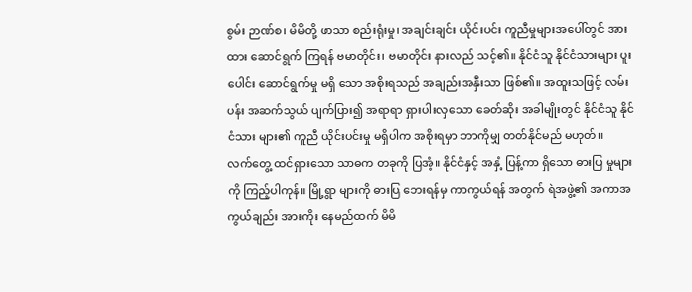စွမ်း ဉာဏ်စ၊ မိမိတို့ ဖာသာ စည်းရုံးမှု၊ အချင်းချင်း ယိုင်းပင်း ကူညီမှုများအပေါ်တွင် အားထား ဆောင်ရွက် ကြရန် ဗမာတိုင်း၊ ဗမာတိုင်း နားလည် သင့်၏။ နိုင်ငံသူ နိုင်ငံသားများ ပူးပေါင်း ဆောင်ရွက်မှု မရှိ သော အစိုးရသည် အချည်းအနှီးသာ ဖြစ်၏။ အထူးသဖြင့် လမ်းပန်း အဆက်သွယ် ပျက်ပြား၍ အရာရာ ရှားပါးလှသော ခေတ်ဆိုး အခါမျိုးတွင် နိုင်ငံသူ နိုင်ငံသား များ၏ ကူညီ ယိုင်းပင်းမှု မရှိပါက အစိုးရမှာ ဘာကိုမျှ တတ်နိုင်မည် မဟုတ်။
လက်တွေ့ ထင်ရှားသော သာဓက တခုကို ပြအံ့။ နိုင်ငံနှင့် အနှံ့ ပြန့်ကာ ရှိသော ဓားပြ မှုများကို ကြည့်ပါကုန်။ မြို့ရွာ များကို ဓားပြ ဘေးရန်မှ ကာကွယ်ရန် အတွက် ရဲအဖွဲ့၏ အကာအကွယ်ချည်း အားကိုး နေမည်ထက် မိမိ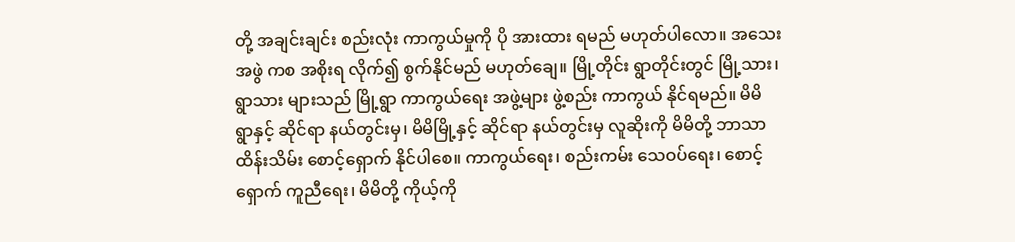တို့ အချင်းချင်း စည်းလုံး ကာကွယ်မှုကို ပို အားထား ရမည် မဟုတ်ပါလော။ အသေးအဖွဲ ကစ အစိုးရ လိုက်၍ စွက်နိုင်မည် မဟုတ်ချေ။ မြို့တိုင်း ရွာတိုင်းတွင် မြို့သား၊ ရွာသား များသည် မြို့ရွာ ကာကွယ်ရေး အဖွဲ့များ ဖွဲ့စည်း ကာကွယ် နိုင်ရမည်။ မိမိ ရွာနှင့် ဆိုင်ရာ နယ်တွင်းမှ၊ မိမိမြို့နှင့် ဆိုင်ရာ နယ်တွင်းမှ လူဆိုးကို မိမိတို့ ဘာသာ ထိန်းသိမ်း စောင့်ရှောက် နိုင်ပါစေ။ ကာကွယ်ရေး၊ စည်းကမ်း သေဝပ်ရေး၊ စောင့်ရှောက် ကူညီရေး၊ မိမိတို့ ကိုယ့်ကို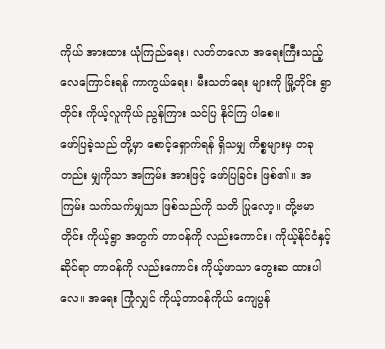ကိုယ် အားထား ယုံကြည်ရေး၊ လတ်တလော အရေးကြီးသည့် လေကြောင်းရန် ကာကွယ်ရေး၊ မီးသတ်ရေး များကို မြို့တိုင်း ရွာတိုင်း ကိုယ့်လူကိုယ် ညွန်ကြား သင်ပြ နိုင်ကြ ပါစေ။
ဖော်ပြခဲ့သည် တို့မှာ စောင့်ရှောက်ရန် ရှိသမျှ ကိစ္စများမှ တခုတည်း မျှကိုသာ အကြမ်း အားဖြင့် ဖော်ပြခြင်း ဖြစ်၏။ အကြမ်း သက်သက်မျှသာ ဖြစ်သည်ကို သတိ ပြုလော့။ တို့ဗမာတိုင်း ကိုယ့်ရွာ အတွက် တာဝန်ကို လည်းကောင်း၊ ကိုယ့်နိုင်ငံနှင့် ဆိုင်ရာ တာဝန်ကို လည်းကောင်း ကိုယ့်ဖာသာ တွေးဆ ထားပါလေ။ အရေး ကြုံလျှင် ကိုယ့်တာဝန်ကိုယ် ကျေပွန်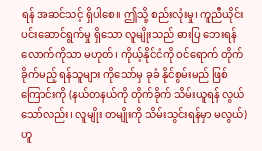ရန် အဆင်သင့် ရှိပါစေ။ ဤသို့ စည်းလုံးမှု၊ ကူညီယိုင်းပင်းဆောင်ရွက်မှု ရှိသော လူမျိုးသည် ဓားပြ ဘေးရန် လောက်ကိုသာ မဟုတ်၊ ကိုယ့်နိုင်ငံကို ဝင်ရောက် တိုက်ခိုက်မည့် ရန်သူများ ကိုသော်မှ ခုခံ နိုင်စွမ်းမည် ဖြစ်ကြောင်းကို (နယ်တနယ်ကို တိုက်ခိုက် သိမ်းယူရန် လွယ်သော်လည်း၊ လူမျိုး တမျိုးကို သိမ်းသွင်းရန်မှာ မလွယ်) ဟူ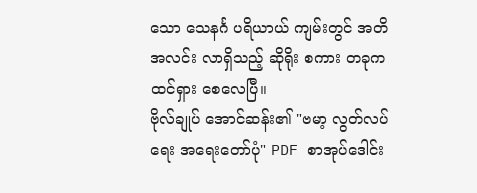သော သေနင်္ဂ ပရိယာယ် ကျမ်းတွင် အတိအလင်း လာရှိသည့် ဆိုရိုး စကား တခုက ထင်ရှား စေလေပြီ။
ဗိုလ်ချုပ် အောင်ဆန်း၏ "ဗမာ့ လွတ်လပ်ရေး အရေးတော်ပုံ" PDF စာအုပ်ဒေါင်း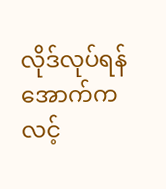လိုဒ်လုပ်ရန်
အောက်ကလင့်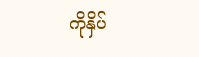ကိုနှိပ်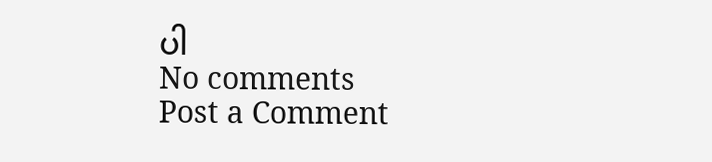ပါ
No comments
Post a Comment